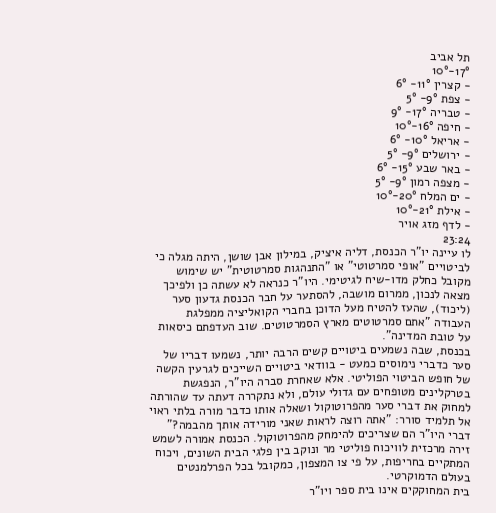תל אביב
17°-10°
- קצרין 11°- 6°
- צפת 9°- 5°
- טבריה 17°- 9°
- חיפה 16°-10°
- אריאל 10°- 6°
- ירושלים 9°- 5°
- באר שבע 15°- 6°
- מצפה רמון 9°- 5°
- ים המלח 20°-10°
- אילת 21°-10°
- לדף מזג אויר
23:24
לו עיינה יו"ר הכנסת, דליה איציק, במילון אבן שושן, היתה מגלה כי לביטויים "אופי סמרטוטי" או "התנהגות סמרטוטית" יש שימוש מקובל כחלק מדו-שיח לגיטימי. היו"ר כנראה לא עשתה כן ולפיכך מצאה לנכון, ממרום מושבה, להסתער על חבר הכנסת גדעון סער (ליכוד), שהעז להטיח מעל הדוכן בחברי הקואליציה ממפלגת העבודה "אתם סמרטוטים מארץ הסמרטוטים. שוב העדפתם כיסאות על טובת המדינה".
בכנסת, שבה נשמעים ביטויים קשים הרבה יותר, נשמעו דבריו של סער כדברי נימוסים כמעט - בוודאי ביטויים השייכים לגרעין הקשה של חופש הביטוי הפוליטי. אלא שאחרת סברה היו"ר, הנפגשת בטרקלינים מטופחים עם גדולי עולם, ולא נתקררה דעתה עד שהורתה למחוק את דברי סער מהפרוטוקול ושאלה אותו כדבר מורה בלתי ראוי אל תלמיד סורר: "אתה רוצה לראות שאני מורידה אותך מהבמה?"
דברי היו"ר הם שצריכים להימחק מהפרוטוקול. הכנסת אמורה לשמש זירה מרכזית לוויכוח פוליטי מר ונוקב בין פלגי הבית השונים, ויכוח המתקיים בחריפות, על פי צו המצפון, כמקובל בכל הפרלמנטים בעולם הדמוקרטי.
בית המחוקקים אינו בית ספר ויו"ר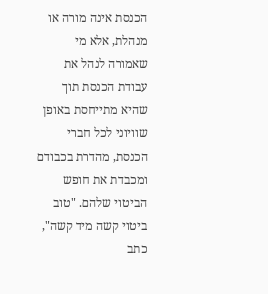הכנסת אינה מורה או מנהלת, אלא מי שאמורה לנהל את עבודת הכנסת תוך שהיא מתייחסת באופן שוויוני לכל חברי הכנסת, מהדרת בכבודם ומכבדת את חופש הביטוי שלהם. "טוב ביטוי קשה מיד קשה", כתב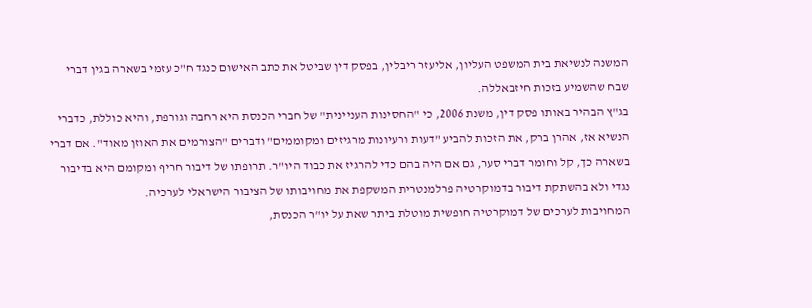המשנה לנשיאת בית המשפט העליון, אליעזר ריבלין, בפסק דין שביטל את כתב האישום כנגד ח"כ עזמי בשארה בגין דברי שבח שהשמיע בזכות חיזבאללה.
בג"ץ הבהיר באותו פסק דין, משנת 2006, כי "החסינות העניינית" של חברי הכנסת היא רחבה וגורפת, והיא כוללת, כדברי הנשיא אז, אהרן ברק, את הזכות להביע "דעות ורעיונות מרגיזים ומקוממים" ודברים "הצורמים את האוזן מאוד". אם דברי בשארה כך, קל וחומר דברי סער, גם אם היה בהם כדי להרגיז את כבוד היו"ר. תרופתו של דיבור חריף ומקומם היא בדיבור נגדי ולא בהשתקת דיבור בדמוקרטיה פרלמנטרית המשקפת את מחויבותו של הציבור הישראלי לערכיה.
המחויבות לערכים של דמוקרטיה חופשית מוטלת ביתר שאת על יו"ר הכנסת,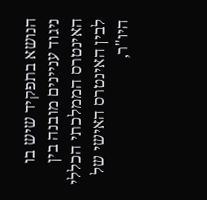הנושא בתפקיד שיש בו ניגוד עניינים מובנה בין האינטרס הממלכתי הכללי לבין האינטרס האישי של היו"ר,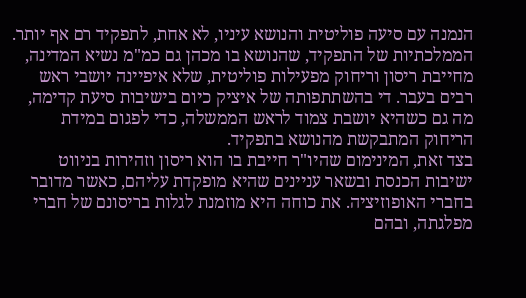הנמנה עם סיעה פוליטית והנושא עיניו, לא אחת, לתפקיד רם אף יותר.
הממלכתיות של התפקיד, שהנושא בו מכהן גם כמ"מ נשיא המדינה, מחייבת ריסון וריחוק מפעילות פוליטית, שלא איפיינה יושבי ראש רבים בעבר. די בהשתתפותה של איציק כיום בישיבות סיעת קדימה, מה גם כשהיא יושבת צמוד לראש הממשלה, כדי לפגום במידת הריחוק המתבקשת מהנושא בתפקיד.
בצד זאת, המינימום שהיו"ר חייבת בו הוא ריסון וזהירות בניווט ישיבות הכנסת ובשאר עניינים שהיא מופקדת עליהם, כאשר מדובר בחברי האופוזיציה. את כוחה היא מוזמנת לגלות בריסונם של חברי מפלגתה, ובהם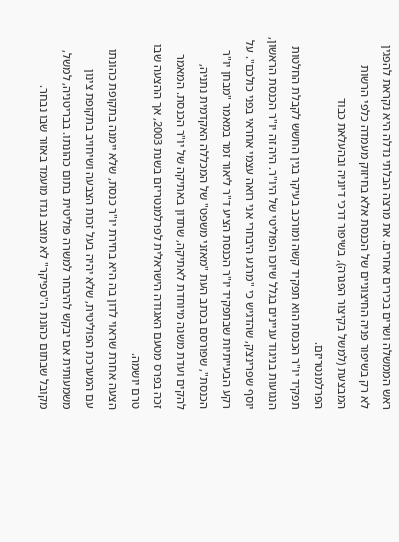ראש הממשלה ושרים בכירים אחרים. את מרצה הבלתי נדלה היא נקראת להפגין לא רק בשיפור פניה החיצוניים של הכנסת אלא בחיזוק מעמדה כלפי הרשות המבצעת (למשל בקיצור הפגרה), בשיפור דרכי דיוניה ובהעלאת כבוד הפרלמנטריזם.
תפקיד יו"ר הכנסת הוא תפקיד קשה ומורכב בעיקר בגין החשש לקבלת החלטות הנגועות בניגוד עניינים בגלל שיוכו הפוליטי של היו"ר. היה זה יו"ר הכנסת הראשון, יוסף שפרינצק, שהדגיש כי "מרגע היבחרי אני רואה עצמי אחראי בפני כולכם". על רקע הבעייתיות שבתפקיד יו"ר הכנסת הציע ד"ר ליאור זמר במאמר "מבחן יו"ר הכנסת", שפורסם בכתב העת "מאזני משפט" של המכללה האקדמית נתניה, להקים ועדת משנה מיוחדת לאתיקה, שתדון באתיקה של יו"ר הכנסת. המאמר זכה בפרס מטעם האגודה הישראלית לפרלמנטריזם בשנת 2003, אך ההצעה שבו טרם יושמה.
הצעה אחרת שראוי לדון בה היא בחירת יו"ר כנסת, שלא יימנה בתקופת כהונתו עם המערכת הפוליטית, שלא יהיה בעל זכות הצבעה ושיחויב בתקופת צינון משמעותית אם יבקש להיבחר למשרה פוליטית בתום כהונתו. בבריטניה, למשל, מקובל שבתום כהונת ה"ספיקר" לא מוצב נגדו מועמד באזור שבו נבחר.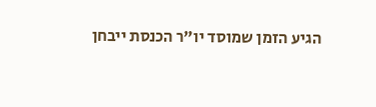הגיע הזמן שמוסד יו"ר הכנסת ייבחן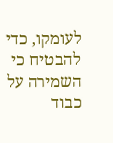לעומקו, כדי להבטיח כי השמירה על כבוד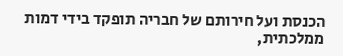הכנסת ועל חירותם של חבריה תופקד בידי דמות ממלכתית,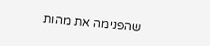שהפנימה את מהות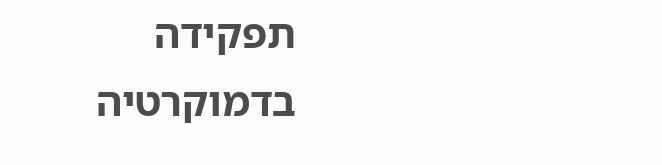תפקידה בדמוקרטיה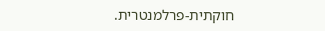חוקתית-פרלמנטרית.